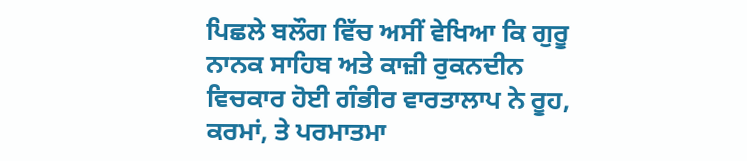ਪਿਛਲੇ ਬਲੌਗ ਵਿੱਚ ਅਸੀਂ ਵੇਖਿਆ ਕਿ ਗੁਰੂ ਨਾਨਕ ਸਾਹਿਬ ਅਤੇ ਕਾਜ਼ੀ ਰੁਕਨਦੀਨ ਵਿਚਕਾਰ ਹੋਈ ਗੰਭੀਰ ਵਾਰਤਾਲਾਪ ਨੇ ਰੂਹ, ਕਰਮਾਂ, ਤੇ ਪਰਮਾਤਮਾ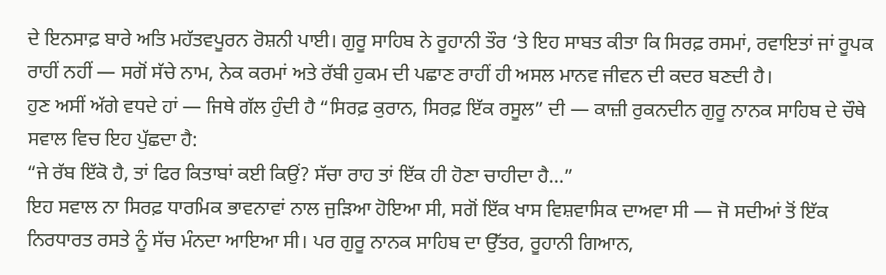ਦੇ ਇਨਸਾਫ਼ ਬਾਰੇ ਅਤਿ ਮਹੱਤਵਪੂਰਨ ਰੋਸ਼ਨੀ ਪਾਈ। ਗੁਰੂ ਸਾਹਿਬ ਨੇ ਰੂਹਾਨੀ ਤੌਰ ‘ਤੇ ਇਹ ਸਾਬਤ ਕੀਤਾ ਕਿ ਸਿਰਫ਼ ਰਸਮਾਂ, ਰਵਾਇਤਾਂ ਜਾਂ ਰੂਪਕ ਰਾਹੀਂ ਨਹੀਂ — ਸਗੋਂ ਸੱਚੇ ਨਾਮ, ਨੇਕ ਕਰਮਾਂ ਅਤੇ ਰੱਬੀ ਹੁਕਮ ਦੀ ਪਛਾਣ ਰਾਹੀਂ ਹੀ ਅਸਲ ਮਾਨਵ ਜੀਵਨ ਦੀ ਕਦਰ ਬਣਦੀ ਹੈ।
ਹੁਣ ਅਸੀਂ ਅੱਗੇ ਵਧਦੇ ਹਾਂ — ਜਿਥੇ ਗੱਲ ਹੁੰਦੀ ਹੈ “ਸਿਰਫ਼ ਕੁਰਾਨ, ਸਿਰਫ਼ ਇੱਕ ਰਸੂਲ” ਦੀ — ਕਾਜ਼ੀ ਰੁਕਨਦੀਨ ਗੁਰੂ ਨਾਨਕ ਸਾਹਿਬ ਦੇ ਚੌਥੇ ਸਵਾਲ ਵਿਚ ਇਹ ਪੁੱਛਦਾ ਹੈ:
“ਜੇ ਰੱਬ ਇੱਕੋ ਹੈ, ਤਾਂ ਫਿਰ ਕਿਤਾਬਾਂ ਕਈ ਕਿਉਂ? ਸੱਚਾ ਰਾਹ ਤਾਂ ਇੱਕ ਹੀ ਹੋਣਾ ਚਾਹੀਦਾ ਹੈ…”
ਇਹ ਸਵਾਲ ਨਾ ਸਿਰਫ਼ ਧਾਰਮਿਕ ਭਾਵਨਾਵਾਂ ਨਾਲ ਜੁੜਿਆ ਹੋਇਆ ਸੀ, ਸਗੋਂ ਇੱਕ ਖਾਸ ਵਿਸ਼ਵਾਸਿਕ ਦਾਅਵਾ ਸੀ — ਜੋ ਸਦੀਆਂ ਤੋਂ ਇੱਕ ਨਿਰਧਾਰਤ ਰਸਤੇ ਨੂੰ ਸੱਚ ਮੰਨਦਾ ਆਇਆ ਸੀ। ਪਰ ਗੁਰੂ ਨਾਨਕ ਸਾਹਿਬ ਦਾ ਉੱਤਰ, ਰੂਹਾਨੀ ਗਿਆਨ,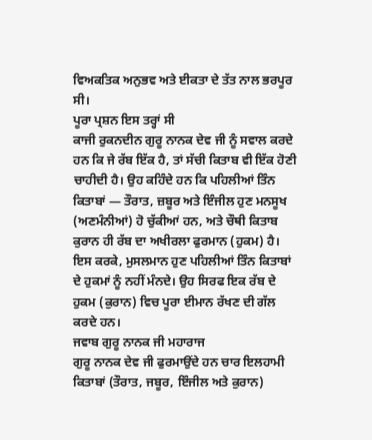ਵਿਅਕਤਿਕ ਅਨੁਭਵ ਅਤੇ ਈਕਤਾ ਦੇ ਤੱਤ ਨਾਲ ਭਰਪੂਰ ਸੀ।
ਪੂਰਾ ਪ੍ਰਸ਼ਨ ਇਸ ਤਰ੍ਹਾਂ ਸੀ
ਕਾਜੀ ਰੁਕਨਦੀਨ ਗੁਰੂ ਨਾਨਕ ਦੇਵ ਜੀ ਨੂੰ ਸਵਾਲ ਕਰਦੇ ਹਨ ਕਿ ਜੇ ਰੱਬ ਇੱਕ ਹੈ, ਤਾਂ ਸੱਚੀ ਕਿਤਾਬ ਵੀ ਇੱਕ ਹੋਣੀ ਚਾਹੀਦੀ ਹੈ। ਉਹ ਕਹਿੰਦੇ ਹਨ ਕਿ ਪਹਿਲੀਆਂ ਤਿੰਨ ਕਿਤਾਬਾਂ — ਤੌਰਾਤ, ਜ਼ਬੂਰ ਅਤੇ ਇੰਜੀਲ ਹੁਣ ਮਨਸੂਖ (ਅਣਮੰਨੀਆਂ) ਹੋ ਚੁੱਕੀਆਂ ਹਨ, ਅਤੇ ਚੌਥੀ ਕਿਤਾਬ ਕੁਰਾਨ ਹੀ ਰੱਬ ਦਾ ਅਖੀਰਲਾ ਫੁਰਮਾਨ (ਹੁਕਮ) ਹੈ। ਇਸ ਕਰਕੇ, ਮੁਸਲਮਾਨ ਹੁਣ ਪਹਿਲੀਆਂ ਤਿੰਨ ਕਿਤਾਬਾਂ ਦੇ ਹੁਕਮਾਂ ਨੂੰ ਨਹੀਂ ਮੰਨਦੇ। ਉਹ ਸਿਰਫ ਇਕ ਰੱਬ ਦੇ ਹੁਕਮ (ਕੁਰਾਨ) ਵਿਚ ਪੂਰਾ ਈਮਾਨ ਰੱਖਣ ਦੀ ਗੱਲ ਕਰਦੇ ਹਨ।
ਜਵਾਬ ਗੁਰੂ ਨਾਨਕ ਜੀ ਮਹਾਰਾਜ
ਗੁਰੂ ਨਾਨਕ ਦੇਵ ਜੀ ਫੁਰਮਾਉਂਦੇ ਹਨ ਚਾਰ ਇਲਹਾਮੀ ਕਿਤਾਬਾਂ (ਤੌਰਾਤ, ਜਬੂਰ, ਇੰਜੀਲ ਅਤੇ ਕੁਰਾਨ)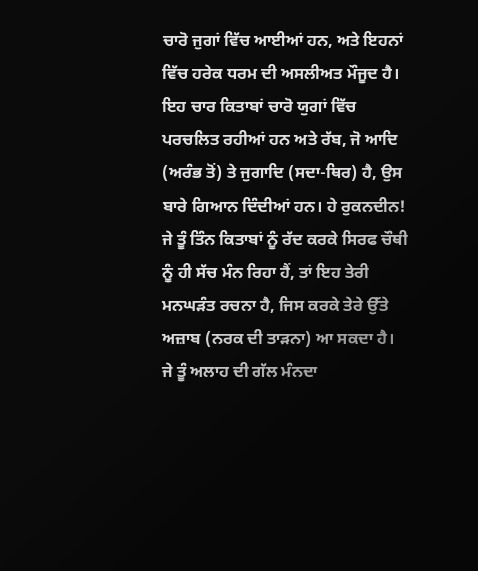ਚਾਰੋ ਜੁਗਾਂ ਵਿੱਚ ਆਈਆਂ ਹਨ, ਅਤੇ ਇਹਨਾਂ ਵਿੱਚ ਹਰੇਕ ਧਰਮ ਦੀ ਅਸਲੀਅਤ ਮੌਜੂਦ ਹੈ। ਇਹ ਚਾਰ ਕਿਤਾਬਾਂ ਚਾਰੋ ਯੁਗਾਂ ਵਿੱਚ ਪਰਚਲਿਤ ਰਹੀਆਂ ਹਨ ਅਤੇ ਰੱਬ, ਜੋ ਆਦਿ (ਅਰੰਭ ਤੋਂ) ਤੇ ਜੁਗਾਦਿ (ਸਦਾ-ਥਿਰ) ਹੈ, ਉਸ ਬਾਰੇ ਗਿਆਨ ਦਿੰਦੀਆਂ ਹਨ। ਹੇ ਰੁਕਨਦੀਨ! ਜੇ ਤੂੰ ਤਿੰਨ ਕਿਤਾਬਾਂ ਨੂੰ ਰੱਦ ਕਰਕੇ ਸਿਰਫ ਚੌਥੀ ਨੂੰ ਹੀ ਸੱਚ ਮੰਨ ਰਿਹਾ ਹੈਂ, ਤਾਂ ਇਹ ਤੇਰੀ ਮਨਘੜੰਤ ਰਚਨਾ ਹੈ, ਜਿਸ ਕਰਕੇ ਤੇਰੇ ਉੱਤੇ ਅਜ਼ਾਬ (ਨਰਕ ਦੀ ਤਾੜਨਾ) ਆ ਸਕਦਾ ਹੈ। ਜੇ ਤੂੰ ਅਲਾਹ ਦੀ ਗੱਲ ਮੰਨਦਾ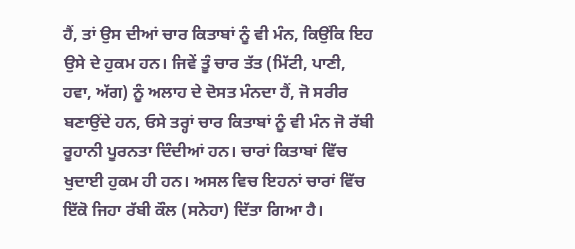ਹੈਂ, ਤਾਂ ਉਸ ਦੀਆਂ ਚਾਰ ਕਿਤਾਬਾਂ ਨੂੰ ਵੀ ਮੰਨ, ਕਿਉਂਕਿ ਇਹ ਉਸੇ ਦੇ ਹੁਕਮ ਹਨ। ਜਿਵੇਂ ਤੂੰ ਚਾਰ ਤੱਤ (ਮਿੱਟੀ, ਪਾਣੀ, ਹਵਾ, ਅੱਗ) ਨੂੰ ਅਲਾਹ ਦੇ ਦੋਸਤ ਮੰਨਦਾ ਹੈਂ, ਜੋ ਸਰੀਰ ਬਣਾਉਂਦੇ ਹਨ, ਓਸੇ ਤਰ੍ਹਾਂ ਚਾਰ ਕਿਤਾਬਾਂ ਨੂੰ ਵੀ ਮੰਨ ਜੋ ਰੱਬੀ ਰੂਹਾਨੀ ਪੂਰਨਤਾ ਦਿੰਦੀਆਂ ਹਨ। ਚਾਰਾਂ ਕਿਤਾਬਾਂ ਵਿੱਚ ਖੁਦਾਈ ਹੁਕਮ ਹੀ ਹਨ। ਅਸਲ ਵਿਚ ਇਹਨਾਂ ਚਾਰਾਂ ਵਿੱਚ ਇੱਕੋ ਜਿਹਾ ਰੱਬੀ ਕੌਲ (ਸਨੇਹਾ) ਦਿੱਤਾ ਗਿਆ ਹੈ।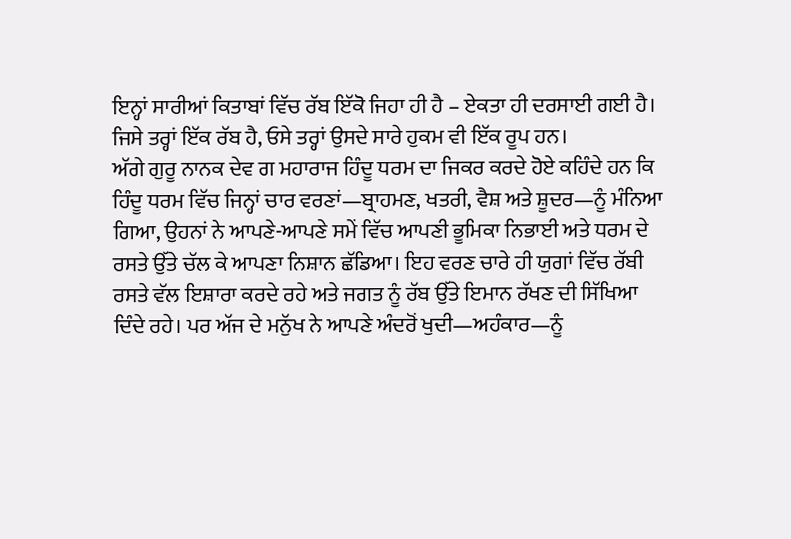ਇਨ੍ਹਾਂ ਸਾਰੀਆਂ ਕਿਤਾਬਾਂ ਵਿੱਚ ਰੱਬ ਇੱਕੋ ਜਿਹਾ ਹੀ ਹੈ – ਏਕਤਾ ਹੀ ਦਰਸਾਈ ਗਈ ਹੈ। ਜਿਸੇ ਤਰ੍ਹਾਂ ਇੱਕ ਰੱਬ ਹੈ, ਓਸੇ ਤਰ੍ਹਾਂ ਉਸਦੇ ਸਾਰੇ ਹੁਕਮ ਵੀ ਇੱਕ ਰੂਪ ਹਨ।
ਅੱਗੇ ਗੁਰੂ ਨਾਨਕ ਦੇਵ ਗ ਮਹਾਰਾਜ ਹਿੰਦੂ ਧਰਮ ਦਾ ਜਿਕਰ ਕਰਦੇ ਹੋਏ ਕਹਿੰਦੇ ਹਨ ਕਿ ਹਿੰਦੂ ਧਰਮ ਵਿੱਚ ਜਿਨ੍ਹਾਂ ਚਾਰ ਵਰਣਾਂ—ਬ੍ਰਾਹਮਣ, ਖਤਰੀ, ਵੈਸ਼ ਅਤੇ ਸ਼ੂਦਰ—ਨੂੰ ਮੰਨਿਆ ਗਿਆ, ਉਹਨਾਂ ਨੇ ਆਪਣੇ-ਆਪਣੇ ਸਮੇਂ ਵਿੱਚ ਆਪਣੀ ਭੂਮਿਕਾ ਨਿਭਾਈ ਅਤੇ ਧਰਮ ਦੇ ਰਸਤੇ ਉੱਤੇ ਚੱਲ ਕੇ ਆਪਣਾ ਨਿਸ਼ਾਨ ਛੱਡਿਆ। ਇਹ ਵਰਣ ਚਾਰੇ ਹੀ ਯੁਗਾਂ ਵਿੱਚ ਰੱਬੀ ਰਸਤੇ ਵੱਲ ਇਸ਼ਾਰਾ ਕਰਦੇ ਰਹੇ ਅਤੇ ਜਗਤ ਨੂੰ ਰੱਬ ਉੱਤੇ ਇਮਾਨ ਰੱਖਣ ਦੀ ਸਿੱਖਿਆ ਦਿੰਦੇ ਰਹੇ। ਪਰ ਅੱਜ ਦੇ ਮਨੁੱਖ ਨੇ ਆਪਣੇ ਅੰਦਰੋਂ ਖੁਦੀ—ਅਹੰਕਾਰ—ਨੂੰ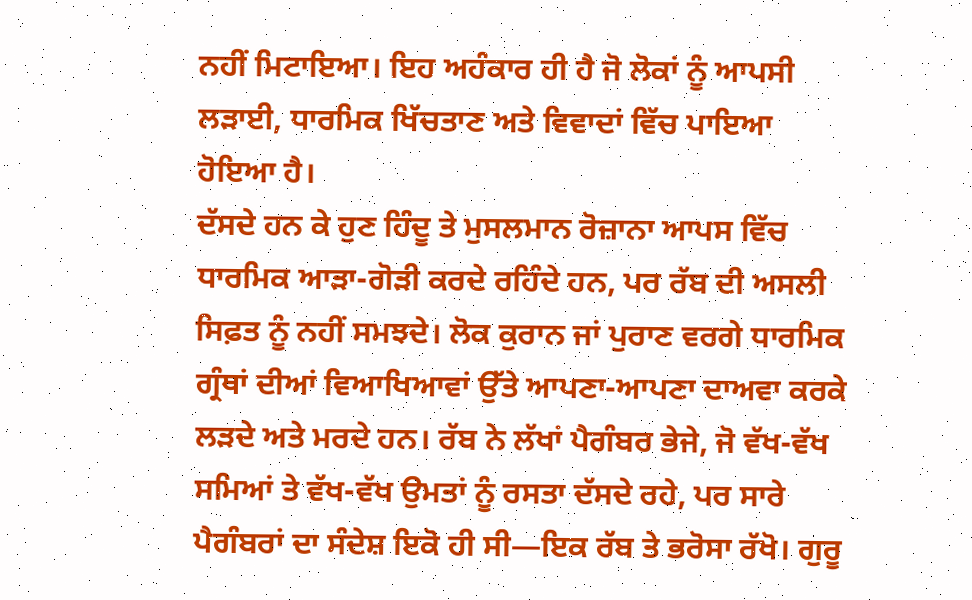ਨਹੀਂ ਮਿਟਾਇਆ। ਇਹ ਅਹੰਕਾਰ ਹੀ ਹੈ ਜੋ ਲੋਕਾਂ ਨੂੰ ਆਪਸੀ ਲੜਾਈ, ਧਾਰਮਿਕ ਖਿੱਚਤਾਣ ਅਤੇ ਵਿਵਾਦਾਂ ਵਿੱਚ ਪਾਇਆ ਹੋਇਆ ਹੈ।
ਦੱਸਦੇ ਹਨ ਕੇ ਹੁਣ ਹਿੰਦੂ ਤੇ ਮੁਸਲਮਾਨ ਰੋਜ਼ਾਨਾ ਆਪਸ ਵਿੱਚ ਧਾਰਮਿਕ ਆੜਾ-ਗੋੜੀ ਕਰਦੇ ਰਹਿੰਦੇ ਹਨ, ਪਰ ਰੱਬ ਦੀ ਅਸਲੀ ਸਿਫ਼ਤ ਨੂੰ ਨਹੀਂ ਸਮਝਦੇ। ਲੋਕ ਕੁਰਾਨ ਜਾਂ ਪੁਰਾਣ ਵਰਗੇ ਧਾਰਮਿਕ ਗ੍ਰੰਥਾਂ ਦੀਆਂ ਵਿਆਖਿਆਵਾਂ ਉੱਤੇ ਆਪਣਾ-ਆਪਣਾ ਦਾਅਵਾ ਕਰਕੇ ਲੜਦੇ ਅਤੇ ਮਰਦੇ ਹਨ। ਰੱਬ ਨੇ ਲੱਖਾਂ ਪੈਗੰਬਰ ਭੇਜੇ, ਜੋ ਵੱਖ-ਵੱਖ ਸਮਿਆਂ ਤੇ ਵੱਖ-ਵੱਖ ਉਮਤਾਂ ਨੂੰ ਰਸਤਾ ਦੱਸਦੇ ਰਹੇ, ਪਰ ਸਾਰੇ ਪੈਗੰਬਰਾਂ ਦਾ ਸੰਦੇਸ਼ ਇਕੋ ਹੀ ਸੀ—ਇਕ ਰੱਬ ਤੇ ਭਰੋਸਾ ਰੱਖੋ। ਗੁਰੂ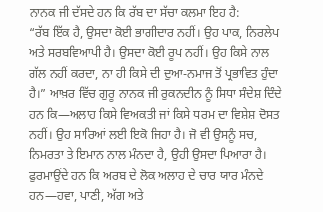ਨਾਨਕ ਜੀ ਦੱਸਦੇ ਹਨ ਕਿ ਰੱਬ ਦਾ ਸੱਚਾ ਕਲਮਾ ਇਹ ਹੈ:
“ਰੱਬ ਇੱਕ ਹੈ, ਉਸਦਾ ਕੋਈ ਭਾਗੀਦਾਰ ਨਹੀਂ। ਉਹ ਪਾਕ, ਨਿਰਲੇਪ ਅਤੇ ਸਰਬਵਿਆਪੀ ਹੈ। ਉਸਦਾ ਕੋਈ ਰੂਪ ਨਹੀਂ। ਉਹ ਕਿਸੇ ਨਾਲ ਗੱਲ ਨਹੀਂ ਕਰਦਾ, ਨਾ ਹੀ ਕਿਸੇ ਦੀ ਦੁਆ-ਨਮਾਜ ਤੋਂ ਪ੍ਰਭਾਵਿਤ ਹੁੰਦਾ ਹੈ।” ਆਖ਼ਰ ਵਿੱਚ ਗੁਰੂ ਨਾਨਕ ਜੀ ਰੁਕਨਦੀਨ ਨੂੰ ਸਿਧਾ ਸੰਦੇਸ਼ ਦਿੰਦੇ ਹਨ ਕਿ—ਅਲਾਹ ਕਿਸੇ ਵਿਅਕਤੀ ਜਾਂ ਕਿਸੇ ਧਰਮ ਦਾ ਵਿਸ਼ੇਸ਼ ਦੋਸਤ ਨਹੀਂ। ਉਹ ਸਾਰਿਆਂ ਲਈ ਇਕੋ ਜਿਹਾ ਹੈ। ਜੋ ਵੀ ਉਸਨੂੰ ਸਚ, ਨਿਮਰਤਾ ਤੇ ਇਮਾਨ ਨਾਲ ਮੰਨਦਾ ਹੈ, ਉਹੀ ਉਸਦਾ ਪਿਆਰਾ ਹੈ।
ਫੁਰਮਾਉਂਦੇ ਹਨ ਕਿ ਅਰਬ ਦੇ ਲੋਕ ਅਲਾਹ ਦੇ ਚਾਰ ਯਾਰ ਮੰਨਦੇ ਹਨ—ਹਵਾ, ਪਾਣੀ, ਅੱਗ ਅਤੇ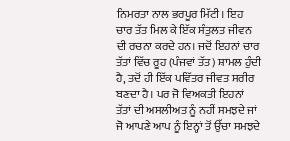ਨਿਮਰਤਾ ਨਾਲ ਭਰਪੂਰ ਮਿੱਟੀ। ਇਹ ਚਾਰ ਤੱਤ ਮਿਲ ਕੇ ਇੱਕ ਸੰਤੁਲਤ ਜੀਵਨ ਦੀ ਰਚਨਾ ਕਰਦੇ ਹਨ। ਜਦੋਂ ਇਹਨਾਂ ਚਾਰ ਤੱਤਾਂ ਵਿੱਚ ਰੂਹ (ਪੰਜਵਾਂ ਤੱਤ) ਸ਼ਾਮਲ ਹੁੰਦੀ ਹੈ, ਤਦੋਂ ਹੀ ਇੱਕ ਪਵਿੱਤਰ ਜੀਵਤ ਸਰੀਰ ਬਣਦਾ ਹੈ। ਪਰ ਜੋ ਵਿਅਕਤੀ ਇਹਨਾਂ ਤੱਤਾਂ ਦੀ ਅਸਲੀਅਤ ਨੂੰ ਨਹੀਂ ਸਮਝਦੇ ਜਾਂ ਜੋ ਆਪਣੇ ਆਪ ਨੂੰ ਇਨ੍ਹਾਂ ਤੋਂ ਉੱਚਾ ਸਮਝਦੇ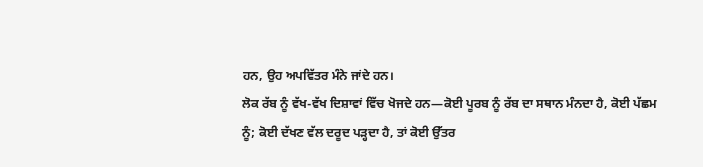ਹਨ, ਉਹ ਅਪਵਿੱਤਰ ਮੰਨੇ ਜਾਂਦੇ ਹਨ।
ਲੋਕ ਰੱਬ ਨੂੰ ਵੱਖ-ਵੱਖ ਦਿਸ਼ਾਵਾਂ ਵਿੱਚ ਖੋਜਦੇ ਹਨ—ਕੋਈ ਪੂਰਬ ਨੂੰ ਰੱਬ ਦਾ ਸਥਾਨ ਮੰਨਦਾ ਹੈ, ਕੋਈ ਪੱਛਮ ਨੂੰ; ਕੋਈ ਦੱਖਣ ਵੱਲ ਦਰੂਦ ਪੜ੍ਹਦਾ ਹੈ, ਤਾਂ ਕੋਈ ਉੱਤਰ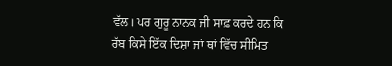ਵੱਲ। ਪਰ ਗੁਰੂ ਨਾਨਕ ਜੀ ਸਾਫ਼ ਕਰਦੇ ਹਨ ਕਿ ਰੱਬ ਕਿਸੇ ਇੱਕ ਦਿਸ਼ਾ ਜਾਂ ਥਾਂ ਵਿੱਚ ਸੀਮਿਤ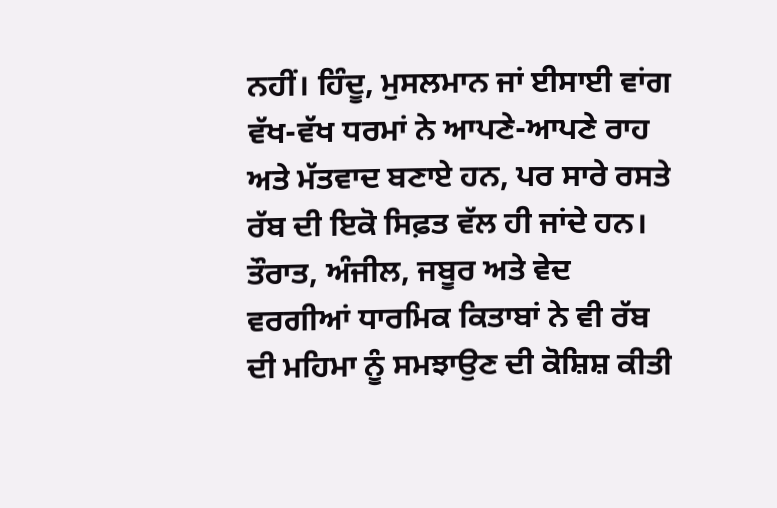ਨਹੀਂ। ਹਿੰਦੂ, ਮੁਸਲਮਾਨ ਜਾਂ ਈਸਾਈ ਵਾਂਗ ਵੱਖ-ਵੱਖ ਧਰਮਾਂ ਨੇ ਆਪਣੇ-ਆਪਣੇ ਰਾਹ ਅਤੇ ਮੱਤਵਾਦ ਬਣਾਏ ਹਨ, ਪਰ ਸਾਰੇ ਰਸਤੇ ਰੱਬ ਦੀ ਇਕੋ ਸਿਫ਼ਤ ਵੱਲ ਹੀ ਜਾਂਦੇ ਹਨ। ਤੌਰਾਤ, ਅੰਜੀਲ, ਜਬੂਰ ਅਤੇ ਵੇਦ ਵਰਗੀਆਂ ਧਾਰਮਿਕ ਕਿਤਾਬਾਂ ਨੇ ਵੀ ਰੱਬ ਦੀ ਮਹਿਮਾ ਨੂੰ ਸਮਝਾਉਣ ਦੀ ਕੋਸ਼ਿਸ਼ ਕੀਤੀ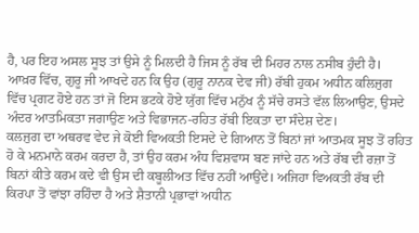ਹੈ, ਪਰ ਇਹ ਅਸਲ ਸੂਝ ਤਾਂ ਉਸੇ ਨੂੰ ਮਿਲਦੀ ਹੈ ਜਿਸ ਨੂੰ ਰੱਬ ਦੀ ਮਿਹਰ ਨਾਲ ਨਸੀਬ ਹੁੰਦੀ ਹੈ।
ਆਖ਼ਰ ਵਿੱਚ, ਗੁਰੂ ਜੀ ਆਖਦੇ ਹਨ ਕਿ ਉਹ (ਗੁਰੂ ਨਾਨਕ ਦੇਵ ਜੀ) ਰੱਬੀ ਹੁਕਮ ਅਧੀਨ ਕਲਿਜੁਗ ਵਿੱਚ ਪ੍ਰਗਟ ਹੋਏ ਹਨ ਤਾਂ ਜੋ ਇਸ ਭਟਕੇ ਹੋਏ ਯੁੱਗ ਵਿੱਚ ਮਨੁੱਖ ਨੂੰ ਸੱਚੇ ਰਸਤੇ ਵੱਲ ਲਿਆਉਣ, ਉਸਦੇ ਅੰਦਰ ਆਤਮਿਕਤਾ ਜਗਾਉਣ ਅਤੇ ਵਿਭਾਜਨ-ਰਹਿਤ ਰੱਬੀ ਇਕਤਾ ਦਾ ਸੰਦੇਸ਼ ਦੇਣ।
ਕਲਜੁਗ ਦਾ ਅਥਰਵ ਵੇਦ ਜੇ ਕੋਈ ਵਿਅਕਤੀ ਇਸਦੇ ਦੇ ਗਿਆਨ ਤੋਂ ਬਿਨਾਂ ਜਾਂ ਆਤਮਕ ਸੂਝ ਤੋਂ ਰਹਿਤ ਹੋ ਕੇ ਮਨਮਾਨੇ ਕਰਮ ਕਰਦਾ ਹੈ, ਤਾਂ ਉਹ ਕਰਮ ਅੰਧ ਵਿਸ਼ਵਾਸ ਬਣ ਜਾਂਦੇ ਹਨ ਅਤੇ ਰੱਬ ਦੀ ਰਜ਼ਾ ਤੋਂ ਬਿਨਾਂ ਕੀਤੇ ਕਰਮ ਕਦੇ ਵੀ ਉਸ ਦੀ ਕਬੂਲੀਅਤ ਵਿੱਚ ਨਹੀਂ ਆਉਂਦੇ। ਅਜਿਹਾ ਵਿਅਕਤੀ ਰੱਬ ਦੀ ਕਿਰਪਾ ਤੋਂ ਵਾਂਝਾ ਰਹਿੰਦਾ ਹੈ ਅਤੇ ਸ਼ੈਤਾਨੀ ਪ੍ਰਭਾਵਾਂ ਅਧੀਨ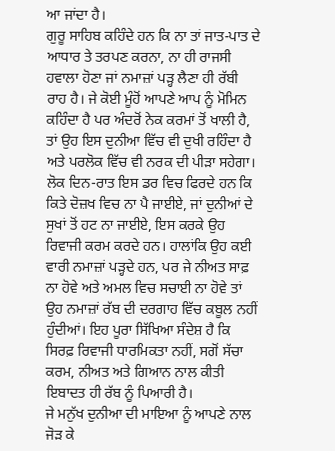ਆ ਜਾਂਦਾ ਹੈ।
ਗੁਰੂ ਸਾਹਿਬ ਕਹਿੰਦੇ ਹਨ ਕਿ ਨਾ ਤਾਂ ਜਾਤ-ਪਾਤ ਦੇ ਆਧਾਰ ਤੇ ਤਰਪਣ ਕਰਨਾ, ਨਾ ਹੀ ਰਾਜਸੀ ਹਵਾਲਾ ਹੋਣਾ ਜਾਂ ਨਮਾਜ਼ਾਂ ਪੜ੍ਹ ਲੈਣਾ ਹੀ ਰੱਬੀ ਰਾਹ ਹੈ। ਜੇ ਕੋਈ ਮੂੰਹੋਂ ਆਪਣੇ ਆਪ ਨੂੰ ਮੋਮਿਨ ਕਹਿੰਦਾ ਹੈ ਪਰ ਅੰਦਰੋਂ ਨੇਕ ਕਰਮਾਂ ਤੋਂ ਖਾਲੀ ਹੈ, ਤਾਂ ਉਹ ਇਸ ਦੁਨੀਆ ਵਿੱਚ ਵੀ ਦੁਖੀ ਰਹਿੰਦਾ ਹੈ ਅਤੇ ਪਰਲੋਕ ਵਿੱਚ ਵੀ ਨਰਕ ਦੀ ਪੀੜਾ ਸਹੇਗਾ। ਲੋਕ ਦਿਨ-ਰਾਤ ਇਸ ਡਰ ਵਿਚ ਫਿਰਦੇ ਹਨ ਕਿ ਕਿਤੇ ਦੋਜ਼ਖ ਵਿਚ ਨਾ ਪੈ ਜਾਈਏ, ਜਾਂ ਦੁਨੀਆਂ ਦੇ ਸੁਖਾਂ ਤੋਂ ਹਟ ਨਾ ਜਾਈਏ, ਇਸ ਕਰਕੇ ਉਹ ਰਿਵਾਜੀ ਕਰਮ ਕਰਦੇ ਹਨ। ਹਾਲਾਂਕਿ ਉਹ ਕਈ ਵਾਰੀ ਨਮਾਜ਼ਾਂ ਪੜ੍ਹਦੇ ਹਨ, ਪਰ ਜੇ ਨੀਅਤ ਸਾਫ਼ ਨਾ ਹੋਵੇ ਅਤੇ ਅਮਲ ਵਿਚ ਸਚਾਈ ਨਾ ਹੋਵੇ ਤਾਂ ਉਹ ਨਮਾਜ਼ਾਂ ਰੱਬ ਦੀ ਦਰਗਾਹ ਵਿੱਚ ਕਬੂਲ ਨਹੀਂ ਹੁੰਦੀਆਂ। ਇਹ ਪੂਰਾ ਸਿੱਖਿਆ ਸੰਦੇਸ਼ ਹੈ ਕਿ ਸਿਰਫ਼ ਰਿਵਾਜੀ ਧਾਰਮਿਕਤਾ ਨਹੀਂ, ਸਗੋਂ ਸੱਚਾ ਕਰਮ, ਨੀਅਤ ਅਤੇ ਗਿਆਨ ਨਾਲ ਕੀਤੀ ਇਬਾਦਤ ਹੀ ਰੱਬ ਨੂੰ ਪਿਆਰੀ ਹੈ।
ਜੇ ਮਨੁੱਖ ਦੁਨੀਆ ਦੀ ਮਾਇਆ ਨੂੰ ਆਪਣੇ ਨਾਲ ਜੋੜ ਕੇ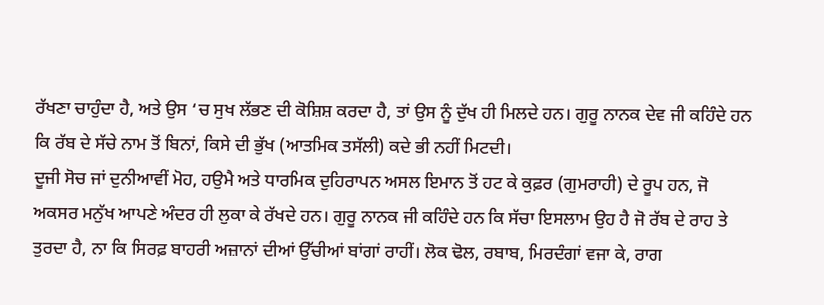ਰੱਖਣਾ ਚਾਹੁੰਦਾ ਹੈ, ਅਤੇ ਉਸ ‘ਚ ਸੁਖ ਲੱਭਣ ਦੀ ਕੋਸ਼ਿਸ਼ ਕਰਦਾ ਹੈ, ਤਾਂ ਉਸ ਨੂੰ ਦੁੱਖ ਹੀ ਮਿਲਦੇ ਹਨ। ਗੁਰੂ ਨਾਨਕ ਦੇਵ ਜੀ ਕਹਿੰਦੇ ਹਨ ਕਿ ਰੱਬ ਦੇ ਸੱਚੇ ਨਾਮ ਤੋਂ ਬਿਨਾਂ, ਕਿਸੇ ਦੀ ਭੁੱਖ (ਆਤਮਿਕ ਤਸੱਲੀ) ਕਦੇ ਭੀ ਨਹੀਂ ਮਿਟਦੀ।
ਦੂਜੀ ਸੋਚ ਜਾਂ ਦੁਨੀਆਵੀਂ ਮੋਹ, ਹਉਮੈ ਅਤੇ ਧਾਰਮਿਕ ਦੁਹਿਰਾਪਨ ਅਸਲ ਇਮਾਨ ਤੋਂ ਹਟ ਕੇ ਕੁਫ਼ਰ (ਗੁਮਰਾਹੀ) ਦੇ ਰੂਪ ਹਨ, ਜੋ ਅਕਸਰ ਮਨੁੱਖ ਆਪਣੇ ਅੰਦਰ ਹੀ ਲੁਕਾ ਕੇ ਰੱਖਦੇ ਹਨ। ਗੁਰੂ ਨਾਨਕ ਜੀ ਕਹਿੰਦੇ ਹਨ ਕਿ ਸੱਚਾ ਇਸਲਾਮ ਉਹ ਹੈ ਜੋ ਰੱਬ ਦੇ ਰਾਹ ਤੇ ਤੁਰਦਾ ਹੈ, ਨਾ ਕਿ ਸਿਰਫ਼ ਬਾਹਰੀ ਅਜ਼ਾਨਾਂ ਦੀਆਂ ਉੱਚੀਆਂ ਬਾਂਗਾਂ ਰਾਹੀਂ। ਲੋਕ ਢੋਲ, ਰਬਾਬ, ਮਿਰਦੰਗਾਂ ਵਜਾ ਕੇ, ਰਾਗ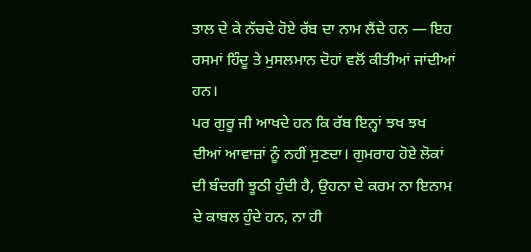ਤਾਲ ਦੇ ਕੇ ਨੱਚਦੇ ਹੋਏ ਰੱਬ ਦਾ ਨਾਮ ਲੈਂਦੇ ਹਨ — ਇਹ ਰਸਮਾਂ ਹਿੰਦੂ ਤੇ ਮੁਸਲਮਾਨ ਦੋਹਾਂ ਵਲੋਂ ਕੀਤੀਆਂ ਜਾਂਦੀਆਂ ਹਨ।
ਪਰ ਗੁਰੂ ਜੀ ਆਖਦੇ ਹਨ ਕਿ ਰੱਬ ਇਨ੍ਹਾਂ ਝਖ ਝਖ ਦੀਆਂ ਆਵਾਜ਼ਾਂ ਨੂੰ ਨਹੀਂ ਸੁਣਦਾ। ਗੁਮਰਾਹ ਹੋਏ ਲੋਕਾਂ ਦੀ ਬੰਦਗੀ ਝੂਠੀ ਹੁੰਦੀ ਹੈ, ਉਹਨਾ ਦੇ ਕਰਮ ਨਾ ਇਨਾਮ ਦੇ ਕਾਬਲ ਹੁੰਦੇ ਹਨ, ਨਾ ਹੀ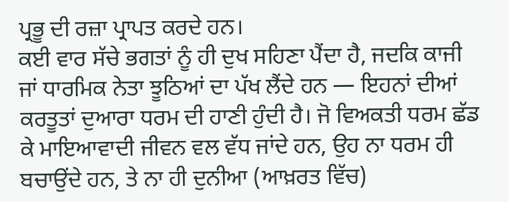ਪ੍ਰਭੂ ਦੀ ਰਜ਼ਾ ਪ੍ਰਾਪਤ ਕਰਦੇ ਹਨ।
ਕਈ ਵਾਰ ਸੱਚੇ ਭਗਤਾਂ ਨੂੰ ਹੀ ਦੁਖ ਸਹਿਣਾ ਪੈਂਦਾ ਹੈ, ਜਦਕਿ ਕਾਜੀ ਜਾਂ ਧਾਰਮਿਕ ਨੇਤਾ ਝੂਠਿਆਂ ਦਾ ਪੱਖ ਲੈਂਦੇ ਹਨ — ਇਹਨਾਂ ਦੀਆਂ ਕਰਤੂਤਾਂ ਦੁਆਰਾ ਧਰਮ ਦੀ ਹਾਣੀ ਹੁੰਦੀ ਹੈ। ਜੋ ਵਿਅਕਤੀ ਧਰਮ ਛੱਡ ਕੇ ਮਾਇਆਵਾਦੀ ਜੀਵਨ ਵਲ ਵੱਧ ਜਾਂਦੇ ਹਨ, ਉਹ ਨਾ ਧਰਮ ਹੀ ਬਚਾਉਂਦੇ ਹਨ, ਤੇ ਨਾ ਹੀ ਦੁਨੀਆ (ਆਖ਼ਰਤ ਵਿੱਚ)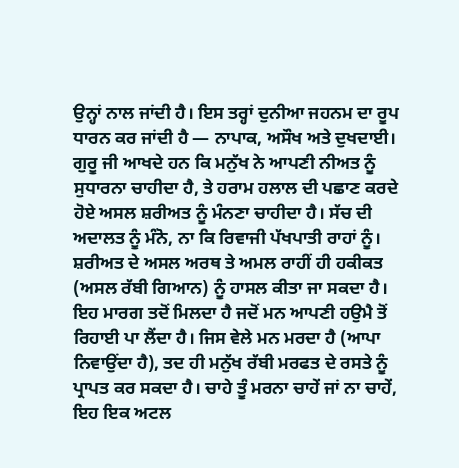ਉਨ੍ਹਾਂ ਨਾਲ ਜਾਂਦੀ ਹੈ। ਇਸ ਤਰ੍ਹਾਂ ਦੁਨੀਆ ਜਹਨਮ ਦਾ ਰੂਪ ਧਾਰਨ ਕਰ ਜਾਂਦੀ ਹੈ — ਨਾਪਾਕ, ਅਸੌਖ ਅਤੇ ਦੁਖਦਾਈ।
ਗੁਰੂ ਜੀ ਆਖਦੇ ਹਨ ਕਿ ਮਨੁੱਖ ਨੇ ਆਪਣੀ ਨੀਅਤ ਨੂੰ ਸੁਧਾਰਨਾ ਚਾਹੀਦਾ ਹੈ, ਤੇ ਹਰਾਮ ਹਲਾਲ ਦੀ ਪਛਾਣ ਕਰਦੇ ਹੋਏ ਅਸਲ ਸ਼ਰੀਅਤ ਨੂੰ ਮੰਨਣਾ ਚਾਹੀਦਾ ਹੈ। ਸੱਚ ਦੀ ਅਦਾਲਤ ਨੂੰ ਮੰਨੋ, ਨਾ ਕਿ ਰਿਵਾਜੀ ਪੱਖਪਾਤੀ ਰਾਹਾਂ ਨੂੰ। ਸ਼ਰੀਅਤ ਦੇ ਅਸਲ ਅਰਥ ਤੇ ਅਮਲ ਰਾਹੀਂ ਹੀ ਹਕੀਕਤ (ਅਸਲ ਰੱਬੀ ਗਿਆਨ) ਨੂੰ ਹਾਸਲ ਕੀਤਾ ਜਾ ਸਕਦਾ ਹੈ। ਇਹ ਮਾਰਗ ਤਦੋਂ ਮਿਲਦਾ ਹੈ ਜਦੋਂ ਮਨ ਆਪਣੀ ਹਉਮੈ ਤੋਂ ਰਿਹਾਈ ਪਾ ਲੈਂਦਾ ਹੈ। ਜਿਸ ਵੇਲੇ ਮਨ ਮਰਦਾ ਹੈ (ਆਪਾ ਨਿਵਾਉਂਦਾ ਹੈ), ਤਦ ਹੀ ਮਨੁੱਖ ਰੱਬੀ ਮਰਫਤ ਦੇ ਰਸਤੇ ਨੂੰ ਪ੍ਰਾਪਤ ਕਰ ਸਕਦਾ ਹੈ। ਚਾਹੇ ਤੂੰ ਮਰਨਾ ਚਾਹੇਂ ਜਾਂ ਨਾ ਚਾਹੇਂ, ਇਹ ਇਕ ਅਟਲ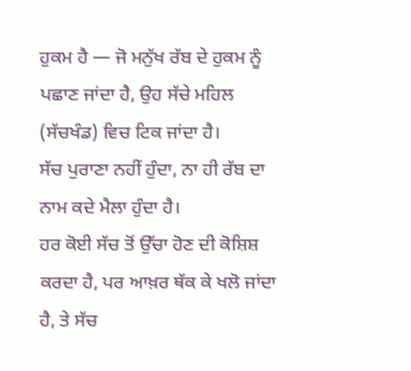ਹੁਕਮ ਹੈ — ਜੋ ਮਨੁੱਖ ਰੱਬ ਦੇ ਹੁਕਮ ਨੂੰ ਪਛਾਣ ਜਾਂਦਾ ਹੈ, ਉਹ ਸੱਚੇ ਮਹਿਲ (ਸੱਚਖੰਡ) ਵਿਚ ਟਿਕ ਜਾਂਦਾ ਹੈ।
ਸੱਚ ਪੁਰਾਣਾ ਨਹੀਂ ਹੁੰਦਾ, ਨਾ ਹੀ ਰੱਬ ਦਾ ਨਾਮ ਕਦੇ ਮੈਲਾ ਹੁੰਦਾ ਹੈ।
ਹਰ ਕੋਈ ਸੱਚ ਤੋਂ ਉੱਚਾ ਹੋਣ ਦੀ ਕੋਸ਼ਿਸ਼ ਕਰਦਾ ਹੈ, ਪਰ ਆਖ਼ਰ ਥੱਕ ਕੇ ਖਲੋ ਜਾਂਦਾ ਹੈ, ਤੇ ਸੱਚ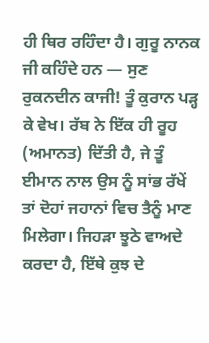ਹੀ ਥਿਰ ਰਹਿੰਦਾ ਹੈ। ਗੁਰੂ ਨਾਨਕ ਜੀ ਕਹਿੰਦੇ ਹਨ — ਸੁਣ ਰੁਕਨਦੀਨ ਕਾਜੀ! ਤੂੰ ਕੁਰਾਨ ਪੜ੍ਹ ਕੇ ਵੇਖ। ਰੱਬ ਨੇ ਇੱਕ ਹੀ ਰੂਹ (ਅਮਾਨਤ) ਦਿੱਤੀ ਹੈ, ਜੇ ਤੂੰ ਈਮਾਨ ਨਾਲ ਉਸ ਨੂੰ ਸਾਂਭ ਰੱਖੇਂ ਤਾਂ ਦੋਹਾਂ ਜਹਾਨਾਂ ਵਿਚ ਤੈਨੂੰ ਮਾਣ ਮਿਲੇਗਾ। ਜਿਹੜਾ ਝੂਠੇ ਵਾਅਦੇ ਕਰਦਾ ਹੈ, ਇੱਥੇ ਕੁਝ ਦੇ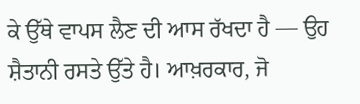ਕੇ ਉੱਥੇ ਵਾਪਸ ਲੈਣ ਦੀ ਆਸ ਰੱਖਦਾ ਹੈ — ਉਹ ਸ਼ੈਤਾਨੀ ਰਸਤੇ ਉੱਤੇ ਹੈ। ਆਖ਼ਰਕਾਰ, ਜੋ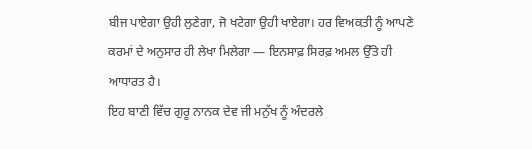ਬੀਜ ਪਾਏਗਾ ਉਹੀ ਲੁਣੇਗਾ, ਜੋ ਖਟੇਗਾ ਉਹੀ ਖਾਏਗਾ। ਹਰ ਵਿਅਕਤੀ ਨੂੰ ਆਪਣੇ ਕਰਮਾਂ ਦੇ ਅਨੁਸਾਰ ਹੀ ਲੇਖਾ ਮਿਲੇਗਾ — ਇਨਸਾਫ਼ ਸਿਰਫ਼ ਅਮਲ ਉੱਤੇ ਹੀ ਆਧਾਰਤ ਹੈ।
ਇਹ ਬਾਣੀ ਵਿੱਚ ਗੁਰੂ ਨਾਨਕ ਦੇਵ ਜੀ ਮਨੁੱਖ ਨੂੰ ਅੰਦਰਲੇ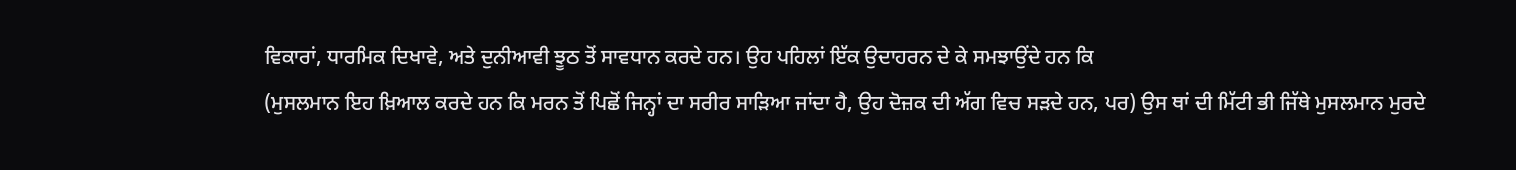ਵਿਕਾਰਾਂ, ਧਾਰਮਿਕ ਦਿਖਾਵੇ, ਅਤੇ ਦੁਨੀਆਵੀ ਝੂਠ ਤੋਂ ਸਾਵਧਾਨ ਕਰਦੇ ਹਨ। ਉਹ ਪਹਿਲਾਂ ਇੱਕ ਉਦਾਹਰਨ ਦੇ ਕੇ ਸਮਝਾਉਂਦੇ ਹਨ ਕਿ
(ਮੁਸਲਮਾਨ ਇਹ ਖ਼ਿਆਲ ਕਰਦੇ ਹਨ ਕਿ ਮਰਨ ਤੋਂ ਪਿਛੋਂ ਜਿਨ੍ਹਾਂ ਦਾ ਸਰੀਰ ਸਾੜਿਆ ਜਾਂਦਾ ਹੈ, ਉਹ ਦੋਜ਼ਕ ਦੀ ਅੱਗ ਵਿਚ ਸੜਦੇ ਹਨ, ਪਰ) ਉਸ ਥਾਂ ਦੀ ਮਿੱਟੀ ਭੀ ਜਿੱਥੇ ਮੁਸਲਮਾਨ ਮੁਰਦੇ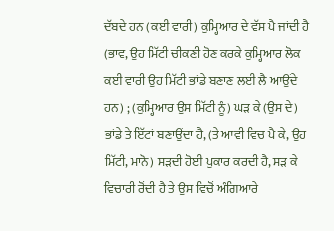ਦੱਬਦੇ ਹਨ (ਕਈ ਵਾਰੀ) ਕੁਮ੍ਹਿਆਰ ਦੇ ਵੱਸ ਪੈ ਜਾਂਦੀ ਹੈ (ਭਾਵ, ਉਹ ਮਿੱਟੀ ਚੀਕਣੀ ਹੋਣ ਕਰਕੇ ਕੁਮ੍ਹਿਆਰ ਲੋਕ ਕਈ ਵਾਰੀ ਉਹ ਮਿੱਟੀ ਭਾਂਡੇ ਬਣਾਣ ਲਈ ਲੈ ਆਉਂਦੇ ਹਨ) ; (ਕੁਮ੍ਹਿਆਰ ਉਸ ਮਿੱਟੀ ਨੂੰ) ਘੜ ਕੇ (ਉਸ ਦੇ) ਭਾਂਡੇ ਤੇ ਇੱਟਾਂ ਬਣਾਉਂਦਾ ਹੈ, (ਤੇ ਆਵੀ ਵਿਚ ਪੈ ਕੇ, ਉਹ ਮਿੱਟੀ, ਮਾਨੋ) ਸੜਦੀ ਹੋਈ ਪੁਕਾਰ ਕਰਦੀ ਹੈ, ਸੜ ਕੇ ਵਿਚਾਰੀ ਰੋਂਦੀ ਹੈ ਤੇ ਉਸ ਵਿਚੋਂ ਅੰਗਿਆਰੇ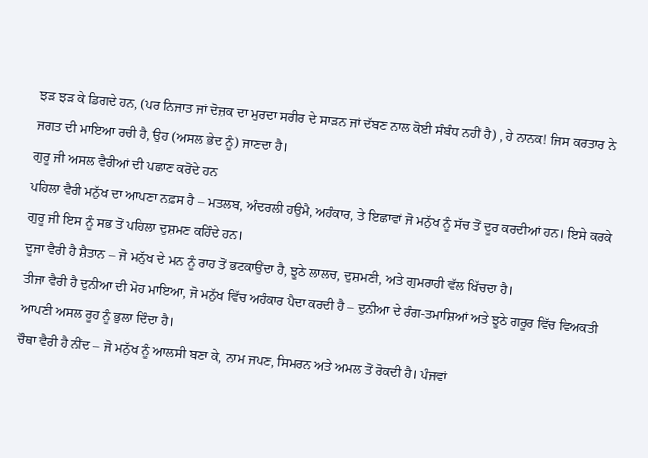ਝੜ ਝੜ ਕੇ ਡਿਗਦੇ ਹਨ, (ਪਰ ਨਿਜਾਤ ਜਾਂ ਦੋਜ਼ਕ ਦਾ ਮੁਰਦਾ ਸਰੀਰ ਦੇ ਸਾੜਨ ਜਾਂ ਦੱਬਣ ਨਾਲ ਕੋਈ ਸੰਬੰਧ ਨਹੀਂ ਹੈ) , ਹੇ ਨਾਨਕ! ਜਿਸ ਕਰਤਾਰ ਨੇ ਜਗਤ ਦੀ ਮਾਇਆ ਰਚੀ ਹੈ, ਉਹ (ਅਸਲ ਭੇਦ ਨੂੰ) ਜਾਣਦਾ ਹੈ।
ਗੁਰੂ ਜੀ ਅਸਲ ਵੈਰੀਆਂ ਦੀ ਪਛਾਣ ਕਰੋਂਦੇ ਹਨ
ਪਹਿਲਾ ਵੈਰੀ ਮਨੁੱਖ ਦਾ ਆਪਣਾ ਨਫ਼ਸ ਹੈ – ਮਤਲਬ, ਅੰਦਰਲੀ ਹਉਮੈ, ਅਹੰਕਾਰ, ਤੇ ਇਛਾਵਾਂ ਜੋ ਮਨੁੱਖ ਨੂੰ ਸੱਚ ਤੋਂ ਦੂਰ ਕਰਦੀਆਂ ਹਨ। ਇਸੇ ਕਰਕੇ ਗੁਰੂ ਜੀ ਇਸ ਨੂੰ ਸਭ ਤੋਂ ਪਹਿਲਾ ਦੁਸ਼ਮਣ ਕਹਿੰਦੇ ਹਨ।
ਦੂਜਾ ਵੈਰੀ ਹੈ ਸ਼ੈਤਾਨ – ਜੋ ਮਨੁੱਖ ਦੇ ਮਨ ਨੂੰ ਰਾਹ ਤੋਂ ਭਟਕਾਉਂਦਾ ਹੈ, ਝੂਠੇ ਲਾਲਚ, ਦੁਸ਼ਮਣੀ, ਅਤੇ ਗੁਮਰਾਹੀ ਵੱਲ ਖਿੱਚਦਾ ਹੈ।
ਤੀਜਾ ਵੈਰੀ ਹੈ ਦੁਨੀਆ ਦੀ ਮੋਹ ਮਾਇਆ, ਜੋ ਮਨੁੱਖ ਵਿੱਚ ਅਹੰਕਾਰ ਪੈਦਾ ਕਰਦੀ ਹੈ – ਦੁਨੀਆ ਦੇ ਰੰਗ-ਤਮਾਸ਼ਿਆਂ ਅਤੇ ਝੂਠੇ ਗਰੂਰ ਵਿੱਚ ਵਿਅਕਤੀ ਆਪਣੀ ਅਸਲ ਰੂਹ ਨੂੰ ਭੁਲਾ ਦਿੰਦਾ ਹੈ।
ਚੌਥਾ ਵੈਰੀ ਹੈ ਨੀਂਦ – ਜੋ ਮਨੁੱਖ ਨੂੰ ਆਲਸੀ ਬਣਾ ਕੇ, ਨਾਮ ਜਪਣ, ਸਿਮਰਨ ਅਤੇ ਅਮਲ ਤੋਂ ਰੋਕਦੀ ਹੈ। ਪੰਜਵਾਂ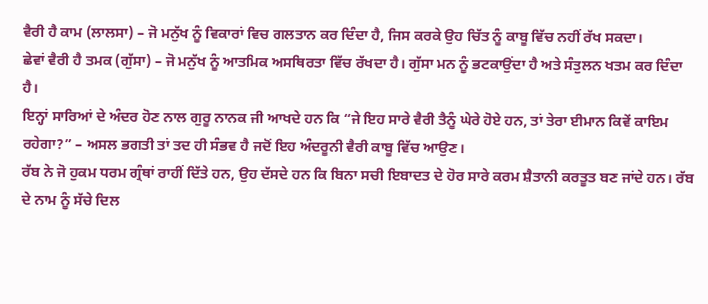ਵੈਰੀ ਹੈ ਕਾਮ (ਲਾਲਸਾ) – ਜੋ ਮਨੁੱਖ ਨੂੰ ਵਿਕਾਰਾਂ ਵਿਚ ਗਲਤਾਨ ਕਰ ਦਿੰਦਾ ਹੈ, ਜਿਸ ਕਰਕੇ ਉਹ ਚਿੱਤ ਨੂੰ ਕਾਬੂ ਵਿੱਚ ਨਹੀਂ ਰੱਖ ਸਕਦਾ।
ਛੇਵਾਂ ਵੈਰੀ ਹੈ ਤਮਕ (ਗੁੱਸਾ) – ਜੋ ਮਨੁੱਖ ਨੂੰ ਆਤਮਿਕ ਅਸਥਿਰਤਾ ਵਿੱਚ ਰੱਖਦਾ ਹੈ। ਗੁੱਸਾ ਮਨ ਨੂੰ ਭਟਕਾਉਂਦਾ ਹੈ ਅਤੇ ਸੰਤੁਲਨ ਖਤਮ ਕਰ ਦਿੰਦਾ ਹੈ।
ਇਨ੍ਹਾਂ ਸਾਰਿਆਂ ਦੇ ਅੰਦਰ ਹੋਣ ਨਾਲ ਗੁਰੂ ਨਾਨਕ ਜੀ ਆਖਦੇ ਹਨ ਕਿ “ਜੇ ਇਹ ਸਾਰੇ ਵੈਰੀ ਤੈਨੂੰ ਘੇਰੇ ਹੋਏ ਹਨ, ਤਾਂ ਤੇਰਾ ਈਮਾਨ ਕਿਵੇਂ ਕਾਇਮ ਰਹੇਗਾ?” – ਅਸਲ ਭਗਤੀ ਤਾਂ ਤਦ ਹੀ ਸੰਭਵ ਹੈ ਜਦੋਂ ਇਹ ਅੰਦਰੂਨੀ ਵੈਰੀ ਕਾਬੂ ਵਿੱਚ ਆਉਣ।
ਰੱਬ ਨੇ ਜੋ ਹੁਕਮ ਧਰਮ ਗ੍ਰੰਥਾਂ ਰਾਹੀਂ ਦਿੱਤੇ ਹਨ, ਉਹ ਦੱਸਦੇ ਹਨ ਕਿ ਬਿਨਾ ਸਚੀ ਇਬਾਦਤ ਦੇ ਹੋਰ ਸਾਰੇ ਕਰਮ ਸ਼ੈਤਾਨੀ ਕਰਤੂਤ ਬਣ ਜਾਂਦੇ ਹਨ। ਰੱਬ ਦੇ ਨਾਮ ਨੂੰ ਸੱਚੇ ਦਿਲ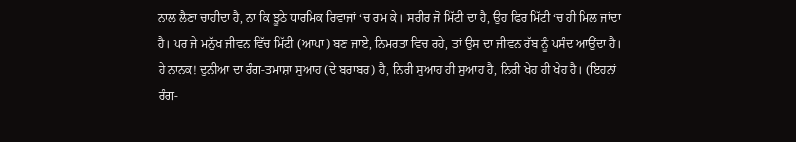ਨਾਲ ਲੈਣਾ ਚਾਹੀਦਾ ਹੈ, ਨਾ ਕਿ ਝੂਠੇ ਧਾਰਮਿਕ ਰਿਵਾਜਾਂ ‘ਚ ਰਮ ਕੇ। ਸਰੀਰ ਜੋ ਮਿੱਟੀ ਦਾ ਹੈ, ਉਹ ਫਿਰ ਮਿੱਟੀ ‘ਚ ਹੀ ਮਿਲ ਜਾਂਦਾ ਹੈ। ਪਰ ਜੇ ਮਨੁੱਖ ਜੀਵਨ ਵਿੱਚ ਮਿੱਟੀ (ਆਪਾ) ਬਣ ਜਾਏ, ਨਿਮਰਤਾ ਵਿਚ ਰਹੇ, ਤਾਂ ਉਸ ਦਾ ਜੀਵਨ ਰੱਬ ਨੂੰ ਪਸੰਦ ਆਉਂਦਾ ਹੈ।
ਹੇ ਨਾਨਕ! ਦੁਨੀਆ ਦਾ ਰੰਗ-ਤਮਾਸ਼ਾ ਸੁਆਹ (ਦੇ ਬਰਾਬਰ) ਹੈ, ਨਿਰੀ ਸੁਆਹ ਹੀ ਸੁਆਹ ਹੈ, ਨਿਰੀ ਖੇਹ ਹੀ ਖੇਹ ਹੈ। (ਇਹਨਾਂ ਰੰਗ-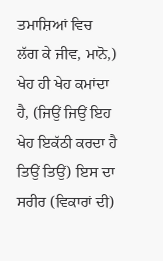ਤਮਾਸ਼ਿਆਂ ਵਿਚ ਲੱਗ ਕੇ ਜੀਵ, ਮਾਨੋ,) ਖੇਹ ਹੀ ਖੇਹ ਕਮਾਂਦਾ ਹੈ, (ਜਿਉਂ ਜਿਉਂ ਇਹ ਖੇਹ ਇਕੱਠੀ ਕਰਦਾ ਹੈ ਤਿਉਂ ਤਿਉਂ) ਇਸ ਦਾ ਸਰੀਰ (ਵਿਕਾਰਾਂ ਦੀ)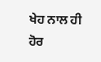ਖੇਹ ਨਾਲ ਹੀ ਹੋਰ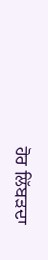ਹੋਰ ਲਿੱਬੜਦਾ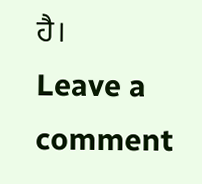ਹੈ।
Leave a comment